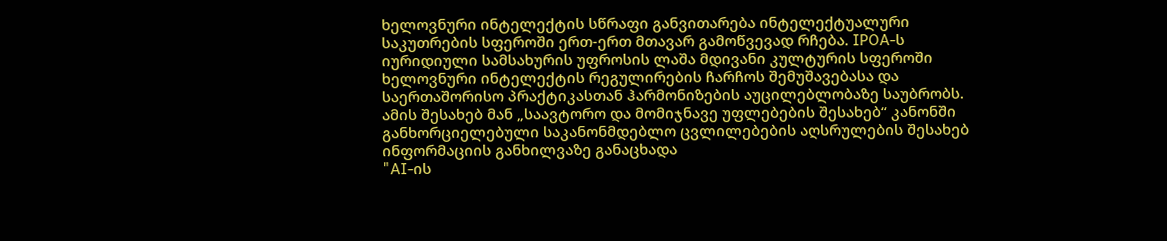ხელოვნური ინტელექტის სწრაფი განვითარება ინტელექტუალური საკუთრების სფეროში ერთ-ერთ მთავარ გამოწვევად რჩება. IPOA-ს იურიდიული სამსახურის უფროსის ლაშა მდივანი კულტურის სფეროში ხელოვნური ინტელექტის რეგულირების ჩარჩოს შემუშავებასა და საერთაშორისო პრაქტიკასთან ჰარმონიზების აუცილებლობაზე საუბრობს. ამის შესახებ მან „საავტორო და მომიჯნავე უფლებების შესახებ“ კანონში განხორციელებული საკანონმდებლო ცვლილებების აღსრულების შესახებ ინფორმაციის განხილვაზე განაცხადა
"AI-ის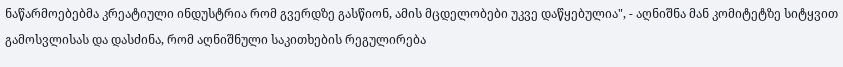ნაწარმოებებმა კრეატიული ინდუსტრია რომ გვერდზე გასწიონ, ამის მცდელობები უკვე დაწყებულია", - აღნიშნა მან კომიტეტზე სიტყვით გამოსვლისას და დასძინა, რომ აღნიშნული საკითხების რეგულირება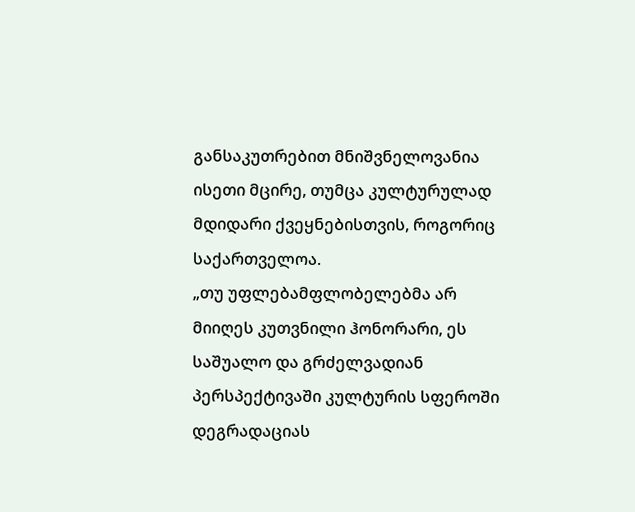განსაკუთრებით მნიშვნელოვანია ისეთი მცირე, თუმცა კულტურულად მდიდარი ქვეყნებისთვის, როგორიც საქართველოა.
„თუ უფლებამფლობელებმა არ მიიღეს კუთვნილი ჰონორარი, ეს საშუალო და გრძელვადიან პერსპექტივაში კულტურის სფეროში დეგრადაციას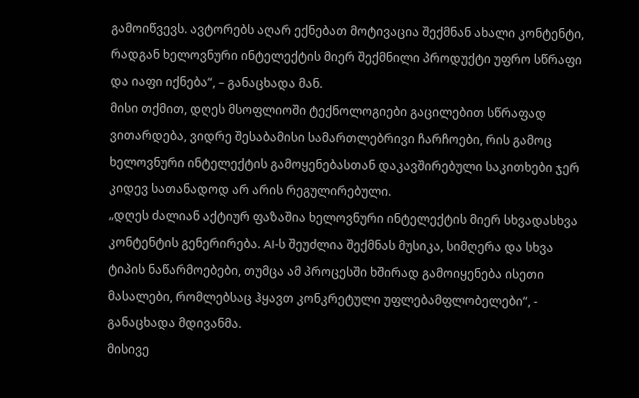გამოიწვევს. ავტორებს აღარ ექნებათ მოტივაცია შექმნან ახალი კონტენტი, რადგან ხელოვნური ინტელექტის მიერ შექმნილი პროდუქტი უფრო სწრაფი და იაფი იქნება“, – განაცხადა მან.
მისი თქმით, დღეს მსოფლიოში ტექნოლოგიები გაცილებით სწრაფად ვითარდება, ვიდრე შესაბამისი სამართლებრივი ჩარჩოები, რის გამოც ხელოვნური ინტელექტის გამოყენებასთან დაკავშირებული საკითხები ჯერ კიდევ სათანადოდ არ არის რეგულირებული.
„დღეს ძალიან აქტიურ ფაზაშია ხელოვნური ინტელექტის მიერ სხვადასხვა კონტენტის გენერირება. AI-ს შეუძლია შექმნას მუსიკა, სიმღერა და სხვა ტიპის ნაწარმოებები, თუმცა ამ პროცესში ხშირად გამოიყენება ისეთი მასალები, რომლებსაც ჰყავთ კონკრეტული უფლებამფლობელები“, - განაცხადა მდივანმა.
მისივე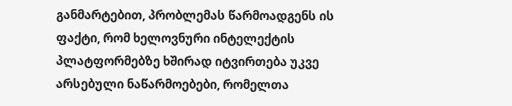განმარტებით, პრობლემას წარმოადგენს ის ფაქტი, რომ ხელოვნური ინტელექტის პლატფორმებზე ხშირად იტვირთება უკვე არსებული ნაწარმოებები, რომელთა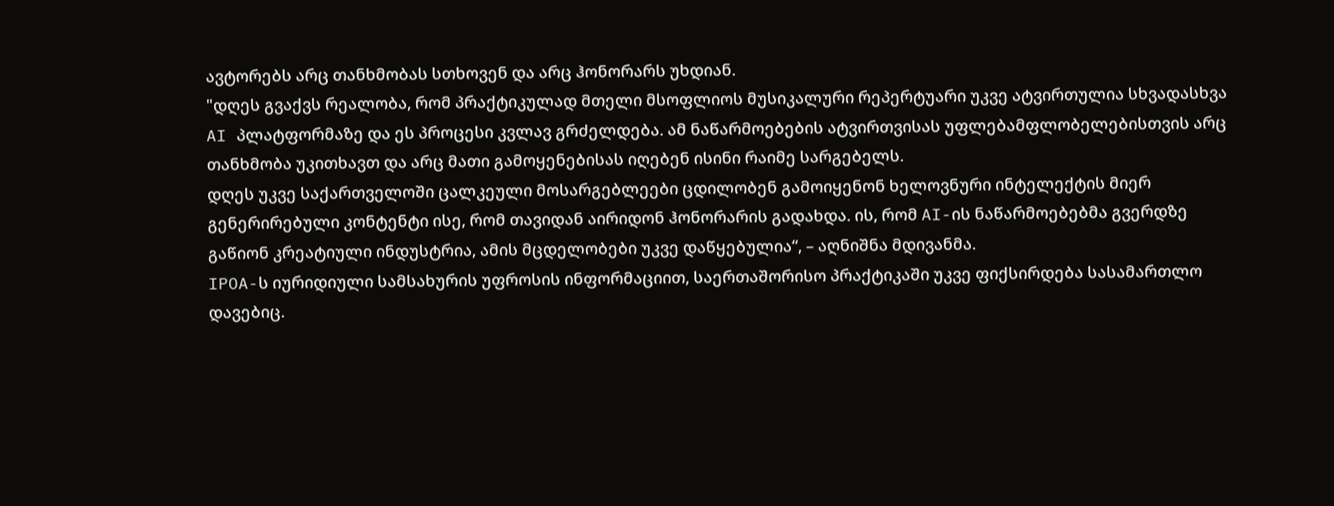ავტორებს არც თანხმობას სთხოვენ და არც ჰონორარს უხდიან.
"დღეს გვაქვს რეალობა, რომ პრაქტიკულად მთელი მსოფლიოს მუსიკალური რეპერტუარი უკვე ატვირთულია სხვადასხვა AI პლატფორმაზე და ეს პროცესი კვლავ გრძელდება. ამ ნაწარმოებების ატვირთვისას უფლებამფლობელებისთვის არც თანხმობა უკითხავთ და არც მათი გამოყენებისას იღებენ ისინი რაიმე სარგებელს.
დღეს უკვე საქართველოში ცალკეული მოსარგებლეები ცდილობენ გამოიყენონ ხელოვნური ინტელექტის მიერ გენერირებული კონტენტი ისე, რომ თავიდან აირიდონ ჰონორარის გადახდა. ის, რომ AI-ის ნაწარმოებებმა გვერდზე გაწიონ კრეატიული ინდუსტრია, ამის მცდელობები უკვე დაწყებულია“, – აღნიშნა მდივანმა.
IPOA-ს იურიდიული სამსახურის უფროსის ინფორმაციით, საერთაშორისო პრაქტიკაში უკვე ფიქსირდება სასამართლო დავებიც.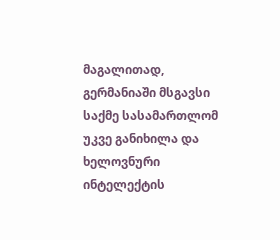მაგალითად, გერმანიაში მსგავსი საქმე სასამართლომ უკვე განიხილა და ხელოვნური ინტელექტის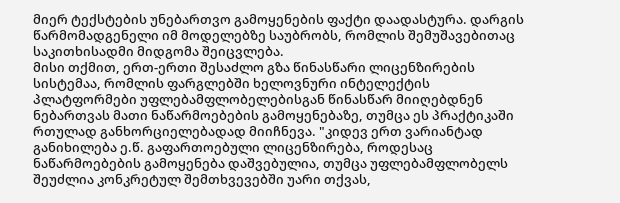მიერ ტექსტების უნებართვო გამოყენების ფაქტი დაადასტურა. დარგის წარმომადგენელი იმ მოდელებზე საუბრობს, რომლის შემუშავებითაც საკითხისადმი მიდგომა შეიცვლება.
მისი თქმით, ერთ-ერთი შესაძლო გზა წინასწარი ლიცენზირების სისტემაა, რომლის ფარგლებში ხელოვნური ინტელექტის პლატფორმები უფლებამფლობელებისგან წინასწარ მიიღებდნენ ნებართვას მათი ნაწარმოებების გამოყენებაზე, თუმცა ეს პრაქტიკაში რთულად განხორციელებადად მიიჩნევა. "კიდევ ერთ ვარიანტად განიხილება ე.წ. გაფართოებული ლიცენზირება, როდესაც ნაწარმოებების გამოყენება დაშვებულია, თუმცა უფლებამფლობელს შეუძლია კონკრეტულ შემთხვევებში უარი თქვას,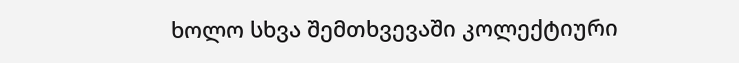ხოლო სხვა შემთხვევაში კოლექტიური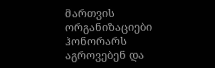მართვის ორგანიზაციები ჰონორარს აგროვებენ და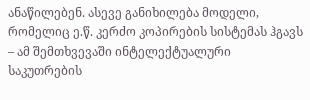ანაწილებენ. ასევე განიხილება მოდელი, რომელიც ე.წ. კერძო კოპირების სისტემას ჰგავს – ამ შემთხვევაში ინტელექტუალური საკუთრების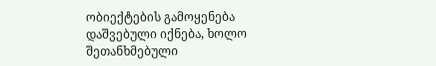ობიექტების გამოყენება დაშვებული იქნება, ხოლო შეთანხმებული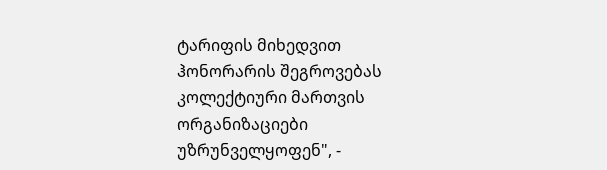ტარიფის მიხედვით ჰონორარის შეგროვებას კოლექტიური მართვის ორგანიზაციები უზრუნველყოფენ", -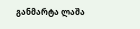განმარტა ლაშა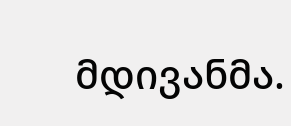მდივანმა.